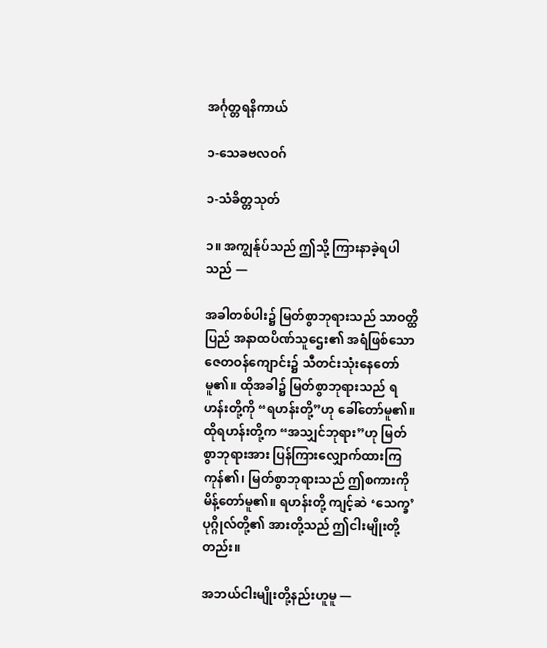အင်္ဂုတ္တရနိကာယ်

၁-သေခဗလဝဂ်

၁-သံခိတ္တသုတ်

၁။ အကျွန်ုပ်သည် ဤသို့ ကြားနာခဲ့ရပါသည် —

အခါတစ်ပါး၌ မြတ်စွာဘုရားသည် သာဝတ္ထိပြည် အနာထပိဏ်သူဌေး၏ အရံဖြစ်သော ဇေတဝန်ကျောင်း၌ သီတင်းသုံးနေတော်မူ၏။ ထိုအခါ၌ မြတ်စွာဘုရားသည် ရဟန်းတို့ကို “ရဟန်းတို့”ဟု ခေါ်တော်မူ၏။ ထိုရဟန်းတို့က “အသျှင်ဘုရား”ဟု မြတ်စွာဘုရားအား ပြန်ကြားလျှောက်ထားကြကုန်၏၊ မြတ်စွာဘုရားသည် ဤစကားကို မိန့်တော်မူ၏။ ရဟန်းတို့ ကျင့်ဆဲ ‘သေက္ခ’ ပုဂ္ဂိုလ်တို့၏ အားတို့သည် ဤငါးမျိုးတို့တည်း။

အဘယ်ငါးမျိုးတို့နည်းဟူမူ —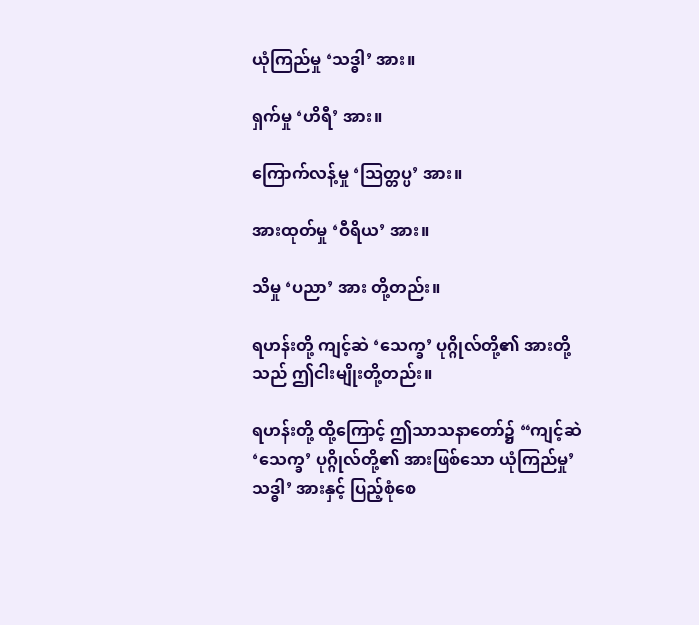ယုံကြည်မှု ‘သဒ္ဓါ’ အား။

ရှက်မှု ‘ဟိရီ’ အား။

ကြောက်လန့်မှု ‘သြတ္တပ္ပ’ အား။

အားထုတ်မှု ‘ဝီရိယ’ အား။

သိမှု ‘ပညာ’ အား တို့တည်း။

ရဟန်းတို့ ကျင့်ဆဲ ‘သေက္ခ’ ပုဂ္ဂိုလ်တို့၏ အားတို့သည် ဤငါးမျိုးတို့တည်း။

ရဟန်းတို့ ထို့ကြောင့် ဤသာသနာတော်၌ “ကျင့်ဆဲ ‘သေက္ခ’ ပုဂ္ဂိုလ်တို့၏ အားဖြစ်သော ယုံကြည်မှု’သဒ္ဓါ’ အားနှင့် ပြည့်စုံစေ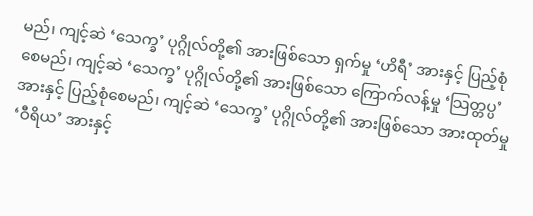မည်၊ ကျင့်ဆဲ ‘သေက္ခ’ ပုဂ္ဂိုလ်တို့၏ အားဖြစ်သော ရှက်မှု ‘ဟိရီ’ အားနှင့် ပြည့်စုံစေမည်၊ ကျင့်ဆဲ ‘သေက္ခ’ ပုဂ္ဂိုလ်တို့၏ အားဖြစ်သော ကြောက်လန့်မှု ‘သြတ္တပ္ပ’ အားနှင့် ပြည့်စုံစေမည်၊ ကျင့်ဆဲ ‘သေက္ခ’ ပုဂ္ဂိုလ်တို့၏ အားဖြစ်သော အားထုတ်မှု ‘ဝီရိယ’ အားနှင့်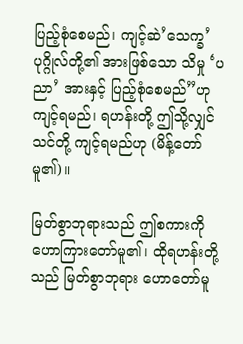ပြည့်စုံစေမည်၊ ကျင့်ဆဲ’သေက္ခ’ ပုဂ္ဂိုလ်တို့၏ အားဖြစ်သော သိမှု ‘ပညာ’ အားနှင့် ပြည့်စုံစေမည်”ဟု ကျင့်ရမည်၊ ရဟန်းတို့ ဤသို့လျှင် သင်တို့ ကျင့်ရမည်ဟု (မိန့်တော်မူ၏)။

မြတ်စွာဘုရားသည် ဤစကားကို ဟောကြားတော်မူ၏၊ ထိုရဟန်းတို့သည် မြတ်စွာဘုရား ဟောတော်မူ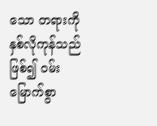သော တရားကို နှစ်လိုကုန်သည် ဖြစ်၍ ဝမ်းမြောက်စွာ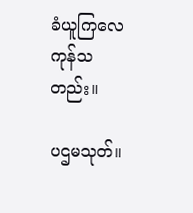ခံယူကြလေကုန်သတည်း။

ပဌမသုတ်။